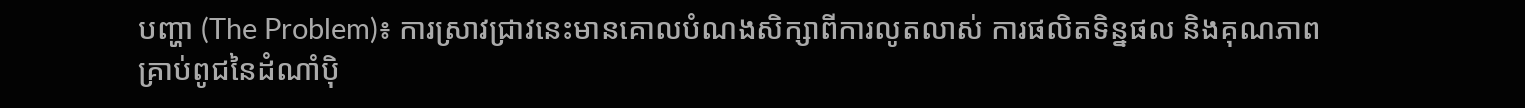បញ្ហា (The Problem)៖ ការស្រាវជ្រាវនេះមានគោលបំណងសិក្សាពីការលូតលាស់ ការផលិតទិន្នផល និងគុណភាពគ្រាប់ពូជនៃដំណាំប៉ិ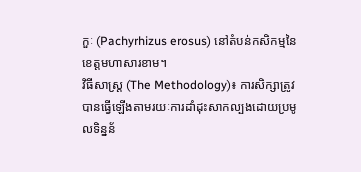កួៈ (Pachyrhizus erosus) នៅតំបន់កសិកម្មនៃខេត្តមហាសារខាម។
វិធីសាស្ត្រ (The Methodology)៖ ការសិក្សាត្រូវបានធ្វើឡើងតាមរយៈការដាំដុះសាកល្បងដោយប្រមូលទិន្នន័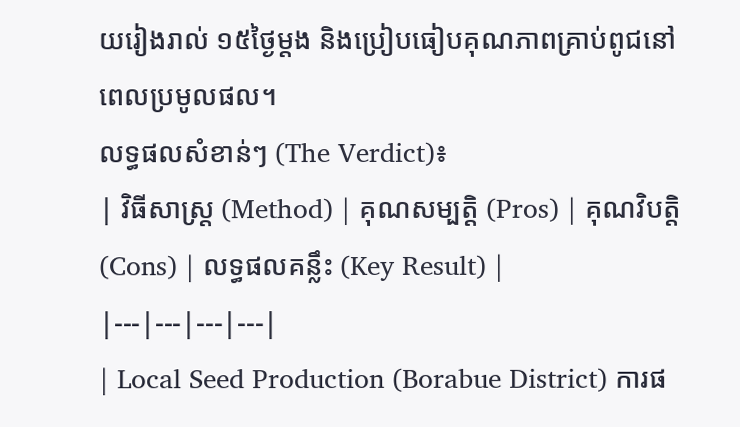យរៀងរាល់ ១៥ថ្ងៃម្តង និងប្រៀបធៀបគុណភាពគ្រាប់ពូជនៅពេលប្រមូលផល។
លទ្ធផលសំខាន់ៗ (The Verdict)៖
| វិធីសាស្ត្រ (Method) | គុណសម្បត្តិ (Pros) | គុណវិបត្តិ (Cons) | លទ្ធផលគន្លឹះ (Key Result) |
|---|---|---|---|
| Local Seed Production (Borabue District) ការផ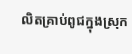លិតគ្រាប់ពូជក្នុងស្រុក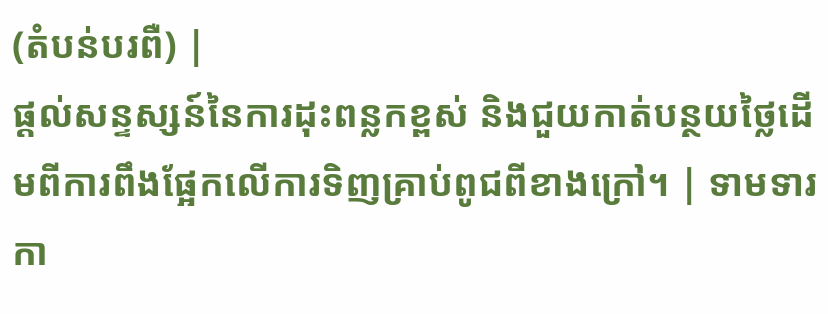(តំបន់បរពឺ) |
ផ្តល់សន្ទស្សន៍នៃការដុះពន្លកខ្ពស់ និងជួយកាត់បន្ថយថ្លៃដើមពីការពឹងផ្អែកលើការទិញគ្រាប់ពូជពីខាងក្រៅ។ | ទាមទារកា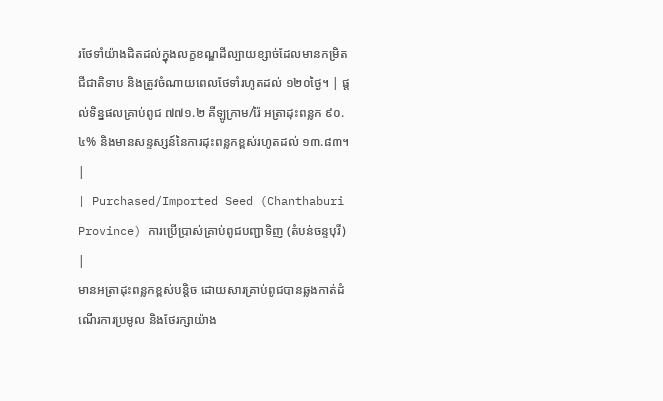រថែទាំយ៉ាងដិតដល់ក្នុងលក្ខខណ្ឌដីល្បាយខ្សាច់ដែលមានកម្រិតជីជាតិទាប និងត្រូវចំណាយពេលថែទាំរហូតដល់ ១២០ថ្ងៃ។ | ផ្តល់ទិន្នផលគ្រាប់ពូជ ៧៧១.២ គីឡូក្រាម/រ៉ៃ អត្រាដុះពន្លក ៩០.៤% និងមានសន្ទស្សន៍នៃការដុះពន្លកខ្ពស់រហូតដល់ ១៣.៨៣។ |
| Purchased/Imported Seed (Chanthaburi Province) ការប្រើប្រាស់គ្រាប់ពូជបញ្ជាទិញ (តំបន់ចន្ទបុរី) |
មានអត្រាដុះពន្លកខ្ពស់បន្តិច ដោយសារគ្រាប់ពូជបានឆ្លងកាត់ដំណើរការប្រមូល និងថែរក្សាយ៉ាង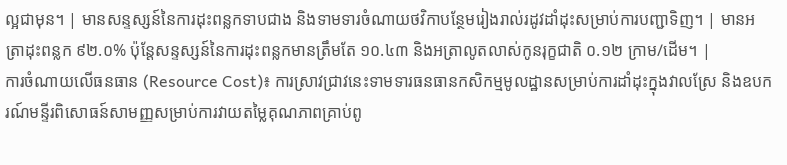ល្អជាមុន។ | មានសន្ទស្សន៍នៃការដុះពន្លកទាបជាង និងទាមទារចំណាយថវិកាបន្ថែមរៀងរាល់រដូវដាំដុះសម្រាប់ការបញ្ជាទិញ។ | មានអត្រាដុះពន្លក ៩២.០% ប៉ុន្តែសន្ទស្សន៍នៃការដុះពន្លកមានត្រឹមតែ ១០.៤៣ និងអត្រាលូតលាស់កូនរុក្ខជាតិ ០.១២ ក្រាម/ដើម។ |
ការចំណាយលើធនធាន (Resource Cost)៖ ការស្រាវជ្រាវនេះទាមទារធនធានកសិកម្មមូលដ្ឋានសម្រាប់ការដាំដុះក្នុងវាលស្រែ និងឧបករណ៍មន្ទីរពិសោធន៍សាមញ្ញសម្រាប់ការវាយតម្លៃគុណភាពគ្រាប់ពូ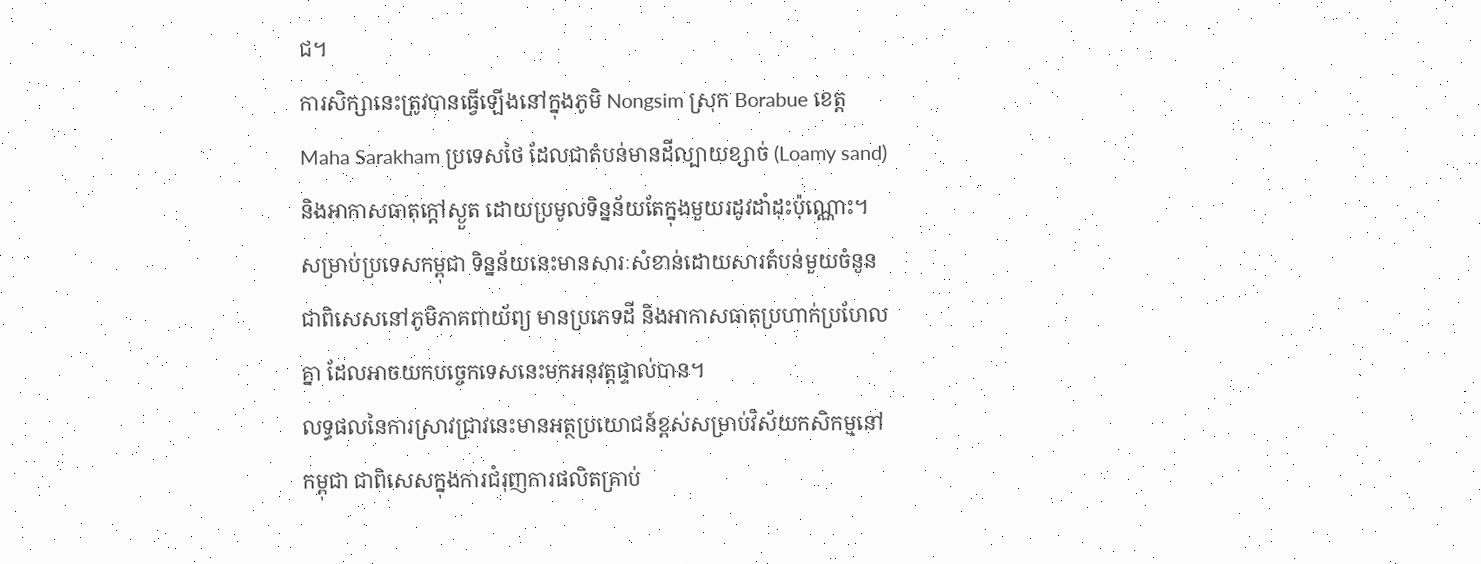ជ។
ការសិក្សានេះត្រូវបានធ្វើឡើងនៅក្នុងភូមិ Nongsim ស្រុក Borabue ខេត្ត Maha Sarakham ប្រទេសថៃ ដែលជាតំបន់មានដីល្បាយខ្សាច់ (Loamy sand) និងអាកាសធាតុក្តៅស្ងួត ដោយប្រមូលទិន្នន័យតែក្នុងមួយរដូវដាំដុះប៉ុណ្ណោះ។ សម្រាប់ប្រទេសកម្ពុជា ទិន្នន័យនេះមានសារៈសំខាន់ដោយសារតំបន់មួយចំនួន ជាពិសេសនៅភូមិភាគពាយ័ព្យ មានប្រភេទដី និងអាកាសធាតុប្រហាក់ប្រហែលគ្នា ដែលអាចយកបច្ចេកទេសនេះមកអនុវត្តផ្ទាល់បាន។
លទ្ធផលនៃការស្រាវជ្រាវនេះមានអត្ថប្រយោជន៍ខ្ពស់សម្រាប់វិស័យកសិកម្មនៅកម្ពុជា ជាពិសេសក្នុងការជំរុញការផលិតគ្រាប់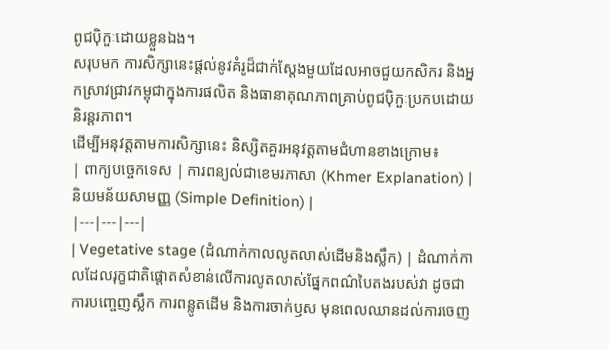ពូជប៉ិកួៈដោយខ្លួនឯង។
សរុបមក ការសិក្សានេះផ្តល់នូវគំរូដ៏ជាក់ស្តែងមួយដែលអាចជួយកសិករ និងអ្នកស្រាវជ្រាវកម្ពុជាក្នុងការផលិត និងធានាគុណភាពគ្រាប់ពូជប៉ិកួៈប្រកបដោយនិរន្តរភាព។
ដើម្បីអនុវត្តតាមការសិក្សានេះ និស្សិតគួរអនុវត្តតាមជំហានខាងក្រោម៖
| ពាក្យបច្ចេកទេស | ការពន្យល់ជាខេមរភាសា (Khmer Explanation) | និយមន័យសាមញ្ញ (Simple Definition) |
|---|---|---|
| Vegetative stage (ដំណាក់កាលលូតលាស់ដើមនិងស្លឹក) | ដំណាក់កាលដែលរុក្ខជាតិផ្តោតសំខាន់លើការលូតលាស់ផ្នែកពណ៌បៃតងរបស់វា ដូចជាការបញ្ចេញស្លឹក ការពន្លូតដើម និងការចាក់ឫស មុនពេលឈានដល់ការចេញ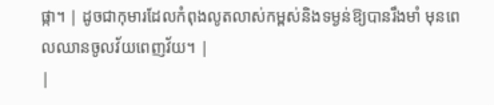ផ្កា។ | ដូចជាកុមារដែលកំពុងលូតលាស់កម្ពស់និងទម្ងន់ឱ្យបានរឹងមាំ មុនពេលឈានចូលវ័យពេញវ័យ។ |
|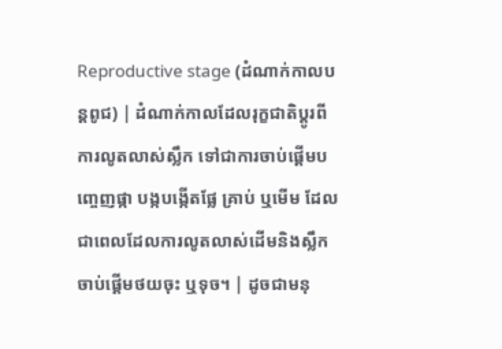Reproductive stage (ដំណាក់កាលបន្តពូជ) | ដំណាក់កាលដែលរុក្ខជាតិប្តូរពីការលូតលាស់ស្លឹក ទៅជាការចាប់ផ្តើមបញ្ចេញផ្កា បង្កបង្កើតផ្លែ គ្រាប់ ឬមើម ដែលជាពេលដែលការលូតលាស់ដើមនិងស្លឹកចាប់ផ្តើមថយចុះ ឬទុច។ | ដូចជាមនុ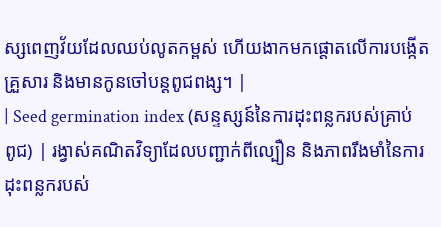ស្សពេញវ័យដែលឈប់លូតកម្ពស់ ហើយងាកមកផ្តោតលើការបង្កើតគ្រួសារ និងមានកូនចៅបន្តពូជពង្ស។ |
| Seed germination index (សន្ទស្សន៍នៃការដុះពន្លករបស់គ្រាប់ពូជ) | រង្វាស់គណិតវិទ្យាដែលបញ្ជាក់ពីល្បឿន និងភាពរឹងមាំនៃការដុះពន្លករបស់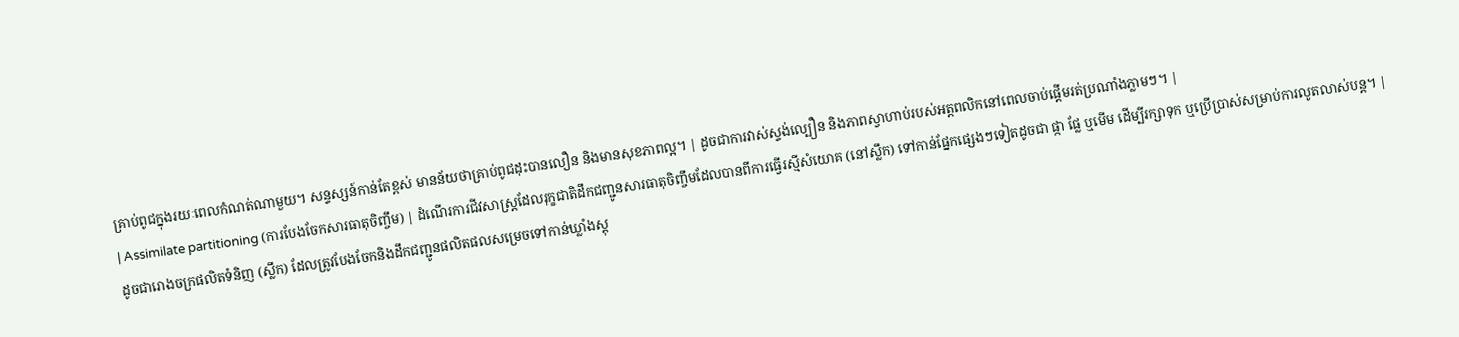គ្រាប់ពូជក្នុងរយៈពេលកំណត់ណាមួយ។ សន្ទស្សន៍កាន់តែខ្ពស់ មានន័យថាគ្រាប់ពូជដុះបានលឿន និងមានសុខភាពល្អ។ | ដូចជាការវាស់ស្ទង់ល្បឿន និងភាពស្វាហាប់របស់អត្តពលិកនៅពេលចាប់ផ្តើមរត់ប្រណាំងភ្លាមៗ។ |
| Assimilate partitioning (ការបែងចែកសារធាតុចិញ្ចឹម) | ដំណើរការជីវសាស្ត្រដែលរុក្ខជាតិដឹកជញ្ជូនសារធាតុចិញ្ចឹមដែលបានពីការធ្វើរស្មីសំយោគ (នៅស្លឹក) ទៅកាន់ផ្នែកផ្សេងៗទៀតដូចជា ផ្កា ផ្លែ ឬមើម ដើម្បីរក្សាទុក ឬប្រើប្រាស់សម្រាប់ការលូតលាស់បន្ត។ | ដូចជារោងចក្រផលិតទំនិញ (ស្លឹក) ដែលត្រូវបែងចែកនិងដឹកជញ្ជូនផលិតផលសម្រេចទៅកាន់ឃ្លាំងស្តុ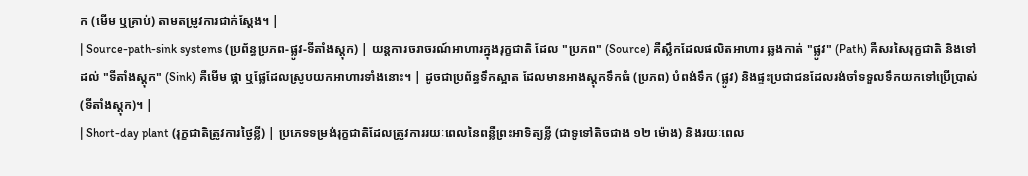ក (មើម ឬគ្រាប់) តាមតម្រូវការជាក់ស្តែង។ |
| Source-path-sink systems (ប្រព័ន្ធប្រភព-ផ្លូវ-ទីតាំងស្តុក) | យន្តការចរាចរណ៍អាហារក្នុងរុក្ខជាតិ ដែល "ប្រភព" (Source) គឺស្លឹកដែលផលិតអាហារ ឆ្លងកាត់ "ផ្លូវ" (Path) គឺសរសៃរុក្ខជាតិ និងទៅដល់ "ទីតាំងស្តុក" (Sink) គឺមើម ផ្កា ឬផ្លែដែលស្រូបយកអាហារទាំងនោះ។ | ដូចជាប្រព័ន្ធទឹកស្អាត ដែលមានអាងស្តុកទឹកធំ (ប្រភព) បំពង់ទឹក (ផ្លូវ) និងផ្ទះប្រជាជនដែលរង់ចាំទទួលទឹកយកទៅប្រើប្រាស់ (ទីតាំងស្តុក)។ |
| Short-day plant (រុក្ខជាតិត្រូវការថ្ងៃខ្លី) | ប្រភេទទម្រង់រុក្ខជាតិដែលត្រូវការរយៈពេលនៃពន្លឺព្រះអាទិត្យខ្លី (ជាទូទៅតិចជាង ១២ ម៉ោង) និងរយៈពេល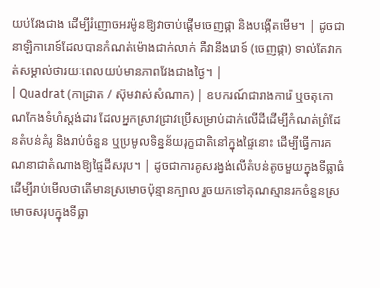យប់វែងជាង ដើម្បីរំញោចអរម៉ូនឱ្យវាចាប់ផ្តើមចេញផ្កា និងបង្កើតមើម។ | ដូចជានាឡិការោទ៍ដែលបានកំណត់ម៉ោងជាក់លាក់ គឺវានឹងរោទ៍ (ចេញផ្កា) ទាល់តែវាកត់សម្គាល់ថារយៈពេលយប់មានភាពវែងជាងថ្ងៃ។ |
| Quadrat (កាដ្រាត / ស៊ុមវាស់សំណាក) | ឧបករណ៍ជារាងការ៉េ ឬចតុកោណកែងទំហំស្តង់ដារ ដែលអ្នកស្រាវជ្រាវប្រើសម្រាប់ដាក់លើដីដើម្បីកំណត់ព្រំដែនតំបន់គំរូ និងរាប់ចំនួន ឬប្រមូលទិន្នន័យរុក្ខជាតិនៅក្នុងផ្ទៃនោះ ដើម្បីធ្វើការគណនាជាតំណាងឱ្យផ្ទៃដីសរុប។ | ដូចជាការគូសរង្វង់លើតំបន់តូចមួយក្នុងទីធ្លាធំ ដើម្បីរាប់មើលថាតើមានស្រមោចប៉ុន្មានក្បាល រួចយកទៅគុណស្មានរកចំនួនស្រមោចសរុបក្នុងទីធ្លា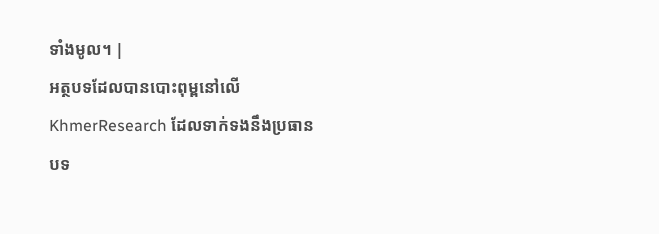ទាំងមូល។ |
អត្ថបទដែលបានបោះពុម្ពនៅលើ KhmerResearch ដែលទាក់ទងនឹងប្រធានបទ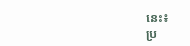នេះ៖
ប្រ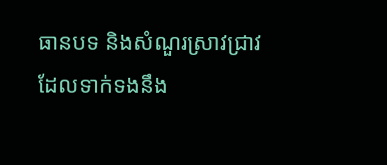ធានបទ និងសំណួរស្រាវជ្រាវដែលទាក់ទងនឹង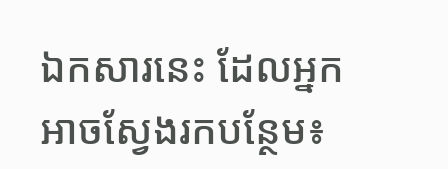ឯកសារនេះ ដែលអ្នកអាចស្វែងរកបន្ថែម៖